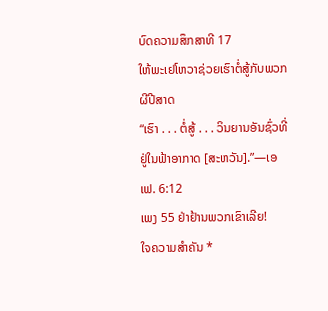ບົດຄວາມສຶກສາທີ 17
ໃຫ້ພະເຢໂຫວາຊ່ວຍເຮົາຕໍ່ສູ້ກັບພວກຜີປີສາດ
“ເຮົາ . . . ຕໍ່ສູ້ . . . ວິນຍານອັນຊົ່ວທີ່ຢູ່ໃນຟ້າອາກາດ [ສະຫວັນ].”—ເອເຟ. 6:12
ເພງ 55 ຢ່າຢ້ານພວກເຂົາເລີຍ!
ໃຈຄວາມສຳຄັນ *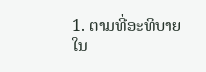1. ຕາມທີ່ອະທິບາຍໃນ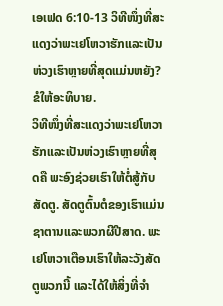ເອເຟດ 6:10-13 ວິທີໜຶ່ງທີ່ສະແດງວ່າພະເຢໂຫວາຮັກແລະເປັນຫ່ວງເຮົາຫຼາຍທີ່ສຸດແມ່ນຫຍັງ? ຂໍໃຫ້ອະທິບາຍ.
ວິທີໜຶ່ງທີ່ສະແດງວ່າພະເຢໂຫວາຮັກແລະເປັນຫ່ວງເຮົາຫຼາຍທີ່ສຸດຄື ພະອົງຊ່ວຍເຮົາໃຫ້ຕໍ່ສູ້ກັບສັດຕູ. ສັດຕູຕົ້ນຕໍຂອງເຮົາແມ່ນຊາຕານແລະພວກຜີປີສາດ. ພະເຢໂຫວາເຕືອນເຮົາໃຫ້ລະວັງສັດຕູພວກນີ້ ແລະໄດ້ໃຫ້ສິ່ງທີ່ຈຳ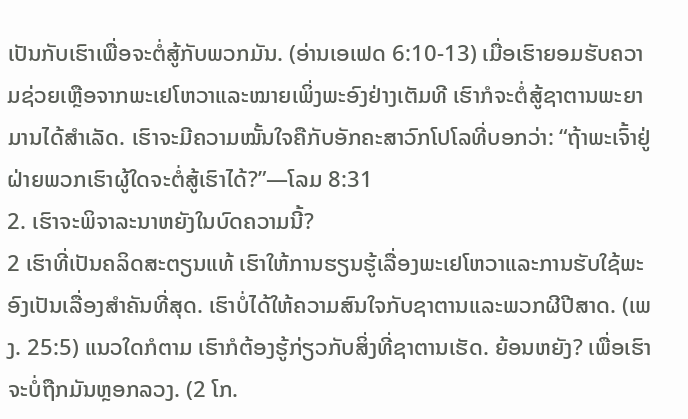ເປັນກັບເຮົາເພື່ອຈະຕໍ່ສູ້ກັບພວກມັນ. (ອ່ານເອເຟດ 6:10-13) ເມື່ອເຮົາຍອມຮັບຄວາມຊ່ວຍເຫຼືອຈາກພະເຢໂຫວາແລະໝາຍເພິ່ງພະອົງຢ່າງເຕັມທີ ເຮົາກໍຈະຕໍ່ສູ້ຊາຕານພະຍາມານໄດ້ສຳເລັດ. ເຮົາຈະມີຄວາມໝັ້ນໃຈຄືກັບອັກຄະສາວົກໂປໂລທີ່ບອກວ່າ: “ຖ້າພະເຈົ້າຢູ່ຝ່າຍພວກເຮົາຜູ້ໃດຈະຕໍ່ສູ້ເຮົາໄດ້?”—ໂລມ 8:31
2. ເຮົາຈະພິຈາລະນາຫຍັງໃນບົດຄວາມນີ້?
2 ເຮົາທີ່ເປັນຄລິດສະຕຽນແທ້ ເຮົາໃຫ້ການຮຽນຮູ້ເລື່ອງພະເຢໂຫວາແລະການຮັບໃຊ້ພະອົງເປັນເລື່ອງສຳຄັນທີ່ສຸດ. ເຮົາບໍ່ໄດ້ໃຫ້ຄວາມສົນໃຈກັບຊາຕານແລະພວກຜີປີສາດ. (ເພງ. 25:5) ແນວໃດກໍຕາມ ເຮົາກໍຕ້ອງຮູ້ກ່ຽວກັບສິ່ງທີ່ຊາຕານເຮັດ. ຍ້ອນຫຍັງ? ເພື່ອເຮົາຈະບໍ່ຖືກມັນຫຼອກລວງ. (2 ໂກ.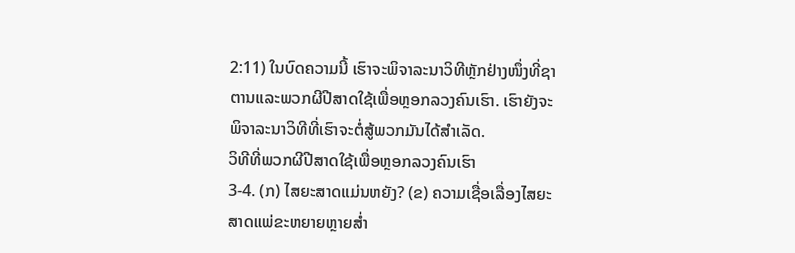2:11) ໃນບົດຄວາມນີ້ ເຮົາຈະພິຈາລະນາວິທີຫຼັກຢ່າງໜຶ່ງທີ່ຊາຕານແລະພວກຜີປີສາດໃຊ້ເພື່ອຫຼອກລວງຄົນເຮົາ. ເຮົາຍັງຈະພິຈາລະນາວິທີທີ່ເຮົາຈະຕໍ່ສູ້ພວກມັນໄດ້ສຳເລັດ.
ວິທີທີ່ພວກຜີປີສາດໃຊ້ເພື່ອຫຼອກລວງຄົນເຮົາ
3-4. (ກ) ໄສຍະສາດແມ່ນຫຍັງ? (ຂ) ຄວາມເຊື່ອເລື່ອງໄສຍະສາດແພ່ຂະຫຍາຍຫຼາຍສ່ຳ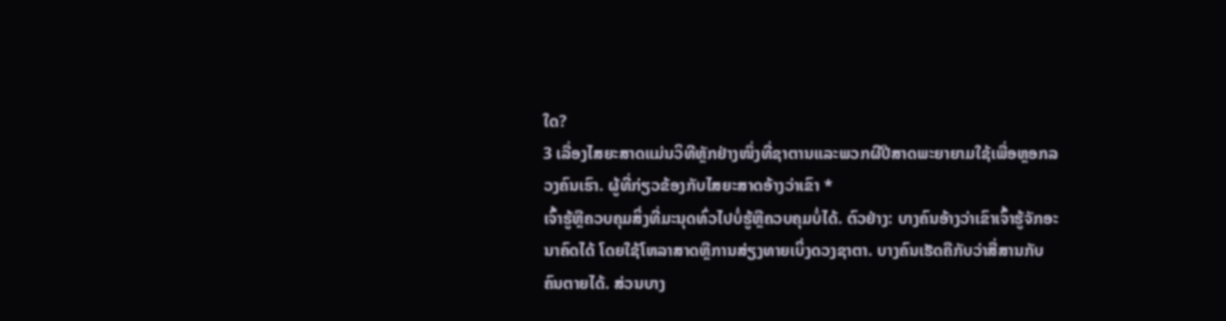ໃດ?
3 ເລື່ອງໄສຍະສາດແມ່ນວິທີຫຼັກຢ່າງໜຶ່ງທີ່ຊາຕານແລະພວກຜີປີສາດພະຍາຍາມໃຊ້ເພື່ອຫຼອກລວງຄົນເຮົາ. ຜູ້ທີ່ກ່ຽວຂ້ອງກັບໄສຍະສາດອ້າງວ່າເຂົາ *
ເຈົ້າຮູ້ຫຼືຄວບຄຸມສິ່ງທີ່ມະນຸດທົ່ວໄປບໍ່ຮູ້ຫຼືຄວບຄຸມບໍ່ໄດ້. ຕົວຢ່າງ: ບາງຄົນອ້າງວ່າເຂົາເຈົ້າຮູ້ຈັກອະນາຄົດໄດ້ ໂດຍໃຊ້ໂຫລາສາດຫຼືການສ່ຽງທາຍເບິ່ງດວງຊາຕາ. ບາງຄົນເຮັດຄືກັບວ່າສື່ສານກັບຄົນຕາຍໄດ້. ສ່ວນບາງ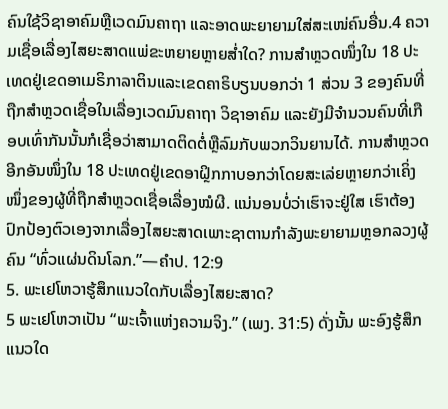ຄົນໃຊ້ວິຊາອາຄົມຫຼືເວດມົນຄາຖາ ແລະອາດພະຍາຍາມໃສ່ສະເໜ່ຄົນອື່ນ.4 ຄວາມເຊື່ອເລື່ອງໄສຍະສາດແພ່ຂະຫຍາຍຫຼາຍສ່ຳໃດ? ການສຳຫຼວດໜຶ່ງໃນ 18 ປະເທດຢູ່ເຂດອາເມຣິກາລາຕິນແລະເຂດຄາຣິບຽນບອກວ່າ 1 ສ່ວນ 3 ຂອງຄົນທີ່ຖືກສຳຫຼວດເຊື່ອໃນເລື່ອງເວດມົນຄາຖາ ວິຊາອາຄົມ ແລະຍັງມີຈຳນວນຄົນທີ່ເກືອບເທົ່າກັນນັ້ນກໍເຊື່ອວ່າສາມາດຕິດຕໍ່ຫຼືລົມກັບພວກວິນຍານໄດ້. ການສຳຫຼວດອີກອັນໜຶ່ງໃນ 18 ປະເທດຢູ່ເຂດອາຝຼິກກາບອກວ່າໂດຍສະເລ່ຍຫຼາຍກວ່າເຄິ່ງໜຶ່ງຂອງຜູ້ທີ່ຖືກສຳຫຼວດເຊື່ອເລື່ອງໝໍຜີ. ແນ່ນອນບໍ່ວ່າເຮົາຈະຢູ່ໃສ ເຮົາຕ້ອງປົກປ້ອງຕົວເອງຈາກເລື່ອງໄສຍະສາດເພາະຊາຕານກຳລັງພະຍາຍາມຫຼອກລວງຜູ້ຄົນ “ທົ່ວແຜ່ນດິນໂລກ.”—ຄຳປ. 12:9
5. ພະເຢໂຫວາຮູ້ສຶກແນວໃດກັບເລື່ອງໄສຍະສາດ?
5 ພະເຢໂຫວາເປັນ “ພະເຈົ້າແຫ່ງຄວາມຈິງ.” (ເພງ. 31:5) ດັ່ງນັ້ນ ພະອົງຮູ້ສຶກແນວໃດ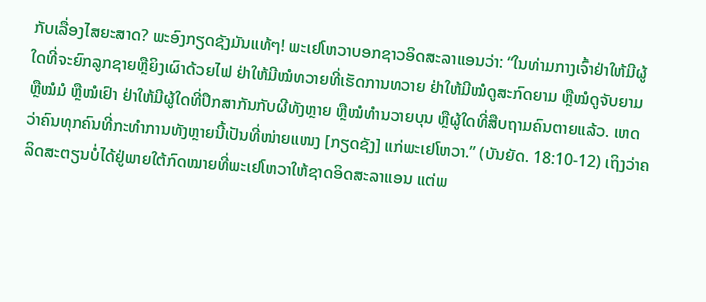ກັບເລື່ອງໄສຍະສາດ? ພະອົງກຽດຊັງມັນແທ້ໆ! ພະເຢໂຫວາບອກຊາວອິດສະລາແອນວ່າ: “ໃນທ່າມກາງເຈົ້າຢ່າໃຫ້ມີຜູ້ໃດທີ່ຈະຍົກລູກຊາຍຫຼືຍິງເຜົາດ້ວຍໄຟ ຢ່າໃຫ້ມີໝໍທວາຍທີ່ເຮັດການທວາຍ ຢ່າໃຫ້ມີໝໍດູສະກົດຍາມ ຫຼືໝໍດູຈັບຍາມ ຫຼືໝໍມໍ ຫຼືໝໍເຢົາ ຢ່າໃຫ້ມີຜູ້ໃດທີ່ປຶກສາກັນກັບຜີທັງຫຼາຍ ຫຼືໝໍທຳນວາຍບຸນ ຫຼືຜູ້ໃດທີ່ສືບຖາມຄົນຕາຍແລ້ວ. ເຫດວ່າຄົນທຸກຄົນທີ່ກະທຳການທັງຫຼາຍນີ້ເປັນທີ່ໜ່າຍແໜງ [ກຽດຊັງ] ແກ່ພະເຢໂຫວາ.” (ບັນຍັດ. 18:10-12) ເຖິງວ່າຄລິດສະຕຽນບໍ່ໄດ້ຢູ່ພາຍໃຕ້ກົດໝາຍທີ່ພະເຢໂຫວາໃຫ້ຊາດອິດສະລາແອນ ແຕ່ພ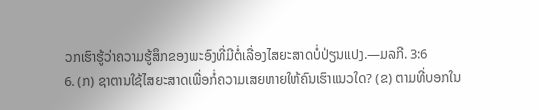ວກເຮົາຮູ້ວ່າຄວາມຮູ້ສຶກຂອງພະອົງທີ່ມີຕໍ່ເລື່ອງໄສຍະສາດບໍ່ປ່ຽນແປງ.—ມລກີ. 3:6
6. (ກ) ຊາຕານໃຊ້ໄສຍະສາດເພື່ອກໍ່ຄວາມເສຍຫາຍໃຫ້ຄົນເຮົາແນວໃດ? (ຂ) ຕາມທີ່ບອກໃນ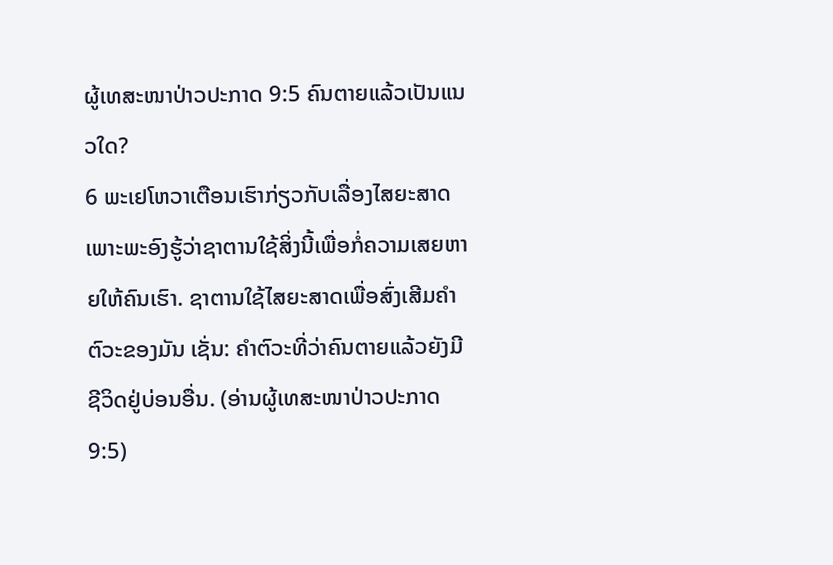ຜູ້ເທສະໜາປ່າວປະກາດ 9:5 ຄົນຕາຍແລ້ວເປັນແນວໃດ?
6 ພະເຢໂຫວາເຕືອນເຮົາກ່ຽວກັບເລື່ອງໄສຍະສາດເພາະພະອົງຮູ້ວ່າຊາຕານໃຊ້ສິ່ງນີ້ເພື່ອກໍ່ຄວາມເສຍຫາຍໃຫ້ຄົນເຮົາ. ຊາຕານໃຊ້ໄສຍະສາດເພື່ອສົ່ງເສີມຄຳຕົວະຂອງມັນ ເຊັ່ນ: ຄຳຕົວະທີ່ວ່າຄົນຕາຍແລ້ວຍັງມີຊີວິດຢູ່ບ່ອນອື່ນ. (ອ່ານຜູ້ເທສະໜາປ່າວປະກາດ 9:5)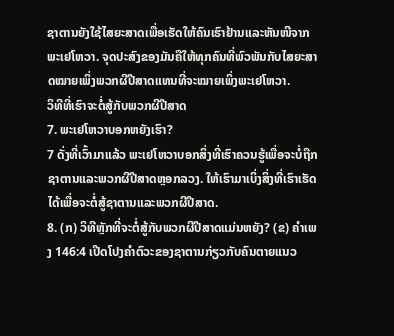ຊາຕານຍັງໃຊ້ໄສຍະສາດເພື່ອເຮັດໃຫ້ຄົນເຮົາຢ້ານແລະຫັນໜີຈາກພະເຢໂຫວາ. ຈຸດປະສົງຂອງມັນຄືໃຫ້ທຸກຄົນທີ່ພົວພັນກັບໄສຍະສາດໝາຍເພິ່ງພວກຜີປີສາດແທນທີ່ຈະໝາຍເພິ່ງພະເຢໂຫວາ.
ວິທີທີ່ເຮົາຈະຕໍ່ສູ້ກັບພວກຜີປີສາດ
7. ພະເຢໂຫວາບອກຫຍັງເຮົາ?
7 ດັ່ງທີ່ເວົ້າມາແລ້ວ ພະເຢໂຫວາບອກສິ່ງທີ່ເຮົາຄວນຮູ້ເພື່ອຈະບໍ່ຖືກຊາຕານແລະພວກຜີປີສາດຫຼອກລວງ. ໃຫ້ເຮົາມາເບິ່ງສິ່ງທີ່ເຮົາເຮັດໄດ້ເພື່ອຈະຕໍ່ສູ້ຊາຕານແລະພວກຜີປີສາດ.
8. (ກ) ວິທີຫຼັກທີ່ຈະຕໍ່ສູ້ກັບພວກຜີປີສາດແມ່ນຫຍັງ? (ຂ) ຄຳເພງ 146:4 ເປີດໂປງຄຳຕົວະຂອງຊາຕານກ່ຽວກັບຄົນຕາຍແນວ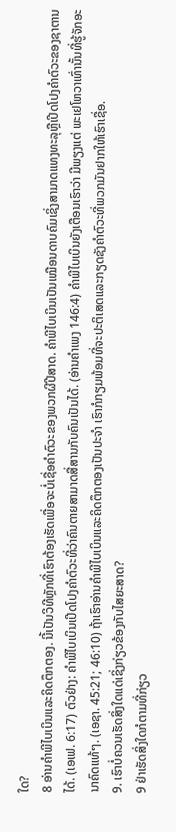ໃດ?
8 ອ່ານຄຳພີໄບເບິນແລະຄິດຕຶກຕອງ. ນີ້ເປັນວິທີຫຼັກທີ່ເຮົາຕ້ອງເຮັດເພື່ອຈະບໍ່ເຊື່ອຄຳຕົວະຂອງພວກຜີປີສາດ. ຄຳພີໄບເບິນເປັນເໝືອນດາບຄົມເຊິ່ງສາມາດແທງທະລຸຫຼືເປີດໂປງຄຳຕົວະຂອງຊາຕານໄດ້. (ເອເຟ. 6:17) ຕົວຢ່າງ: ຄຳພີໄບເບິນເປີດໂປງຄຳຕົວະທີ່ວ່າຄົນຕາຍສາມາດສື່ສານກັບຄົນເປັນໄດ້. (ອ່ານຄຳເພງ 146:4) ຄຳພີໄບເບິນຍັງເຕືອນເຮົາວ່າ ມີພຽງແຕ່ ພະເຢໂຫວາເທົ່ານັ້ນທີ່ຮູ້ຈັກອະນາຄົດແທ້ໆ. (ເອຊາ. 45:21; 46:10) ຖ້າເຮົາອ່ານຄຳພີໄບເບິນແລະຄິດຕຶກຕອງເປັນປະຈຳ ເຮົາກໍກຽມພ້ອມທີ່ຈະປະຕິເສດແລະກຽດຊັງຄຳຕົວະທີ່ພວກມັນຢາກໃຫ້ເຮົາເຊື່ອ.
9. ເຮົາບໍ່ຄວນເຮັດສິ່ງໃດແດ່ເຊິ່ງກ່ຽວຂ້ອງກັບໄສຍະສາດ?
9 ຢ່າເຮັດສິ່ງໃດກໍຕາມທີ່ກ່ຽວ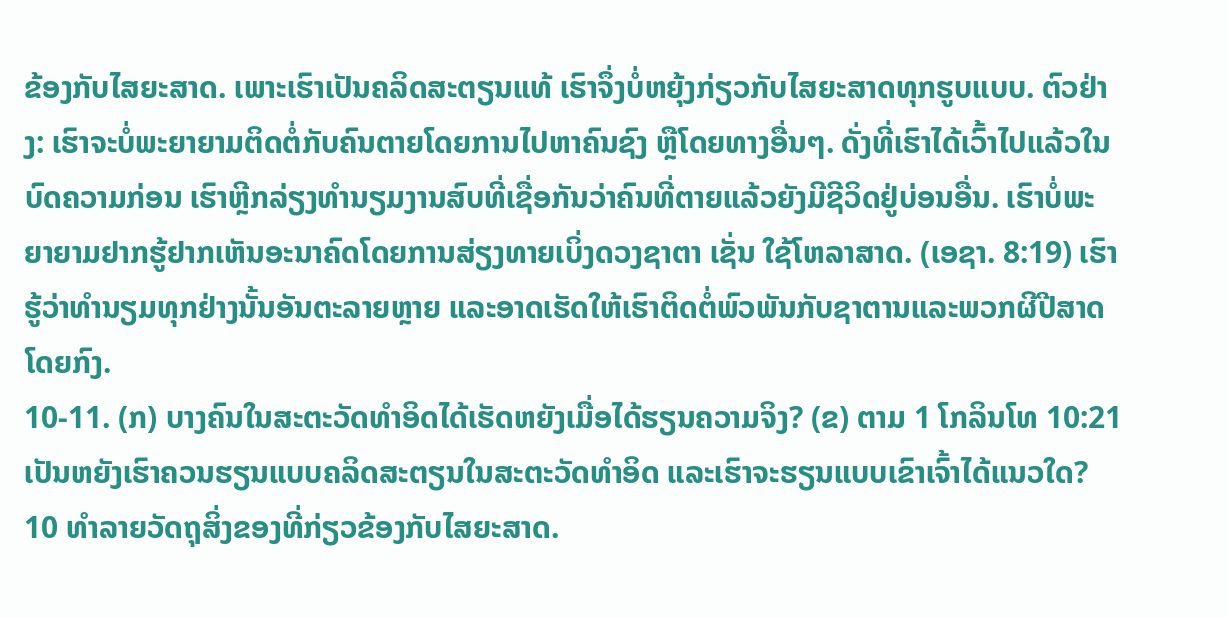ຂ້ອງກັບໄສຍະສາດ. ເພາະເຮົາເປັນຄລິດສະຕຽນແທ້ ເຮົາຈຶ່ງບໍ່ຫຍຸ້ງກ່ຽວກັບໄສຍະສາດທຸກຮູບແບບ. ຕົວຢ່າງ: ເຮົາຈະບໍ່ພະຍາຍາມຕິດຕໍ່ກັບຄົນຕາຍໂດຍການໄປຫາຄົນຊົງ ຫຼືໂດຍທາງອື່ນໆ. ດັ່ງທີ່ເຮົາໄດ້ເວົ້າໄປແລ້ວໃນບົດຄວາມກ່ອນ ເຮົາຫຼີກລ່ຽງທຳນຽມງານສົບທີ່ເຊື່ອກັນວ່າຄົນທີ່ຕາຍແລ້ວຍັງມີຊີວິດຢູ່ບ່ອນອື່ນ. ເຮົາບໍ່ພະຍາຍາມຢາກຮູ້ຢາກເຫັນອະນາຄົດໂດຍການສ່ຽງທາຍເບິ່ງດວງຊາຕາ ເຊັ່ນ ໃຊ້ໂຫລາສາດ. (ເອຊາ. 8:19) ເຮົາຮູ້ວ່າທຳນຽມທຸກຢ່າງນັ້ນອັນຕະລາຍຫຼາຍ ແລະອາດເຮັດໃຫ້ເຮົາຕິດຕໍ່ພົວພັນກັບຊາຕານແລະພວກຜີປີສາດໂດຍກົງ.
10-11. (ກ) ບາງຄົນໃນສະຕະວັດທຳອິດໄດ້ເຮັດຫຍັງເມື່ອໄດ້ຮຽນຄວາມຈິງ? (ຂ) ຕາມ 1 ໂກລິນໂທ 10:21 ເປັນຫຍັງເຮົາຄວນຮຽນແບບຄລິດສະຕຽນໃນສະຕະວັດທຳອິດ ແລະເຮົາຈະຮຽນແບບເຂົາເຈົ້າໄດ້ແນວໃດ?
10 ທຳລາຍວັດຖຸສິ່ງຂອງທີ່ກ່ຽວຂ້ອງກັບໄສຍະສາດ.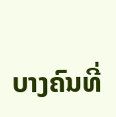ບາງຄົນທີ່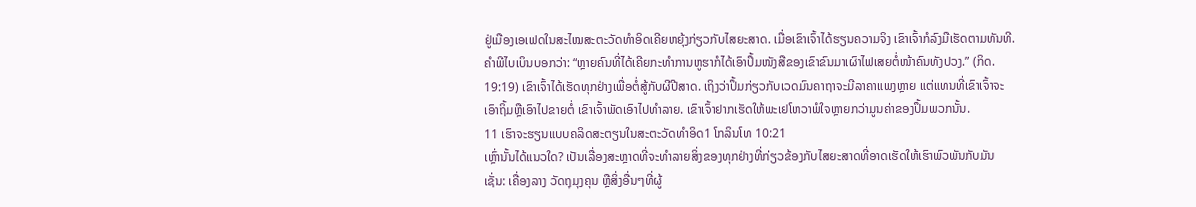ຢູ່ເມືອງເອເຟດໃນສະໄໝສະຕະວັດທຳອິດເຄີຍຫຍຸ້ງກ່ຽວກັບໄສຍະສາດ. ເມື່ອເຂົາເຈົ້າໄດ້ຮຽນຄວາມຈິງ ເຂົາເຈົ້າກໍລົງມືເຮັດຕາມທັນທີ. ຄຳພີໄບເບິນບອກວ່າ: “ຫຼາຍຄົນທີ່ໄດ້ເຄີຍກະທຳການຫູຮາກໍໄດ້ເອົາປຶ້ມໜັງສືຂອງເຂົາຂົນມາເຜົາໄຟເສຍຕໍ່ໜ້າຄົນທັງປວງ.” (ກິດ. 19:19) ເຂົາເຈົ້າໄດ້ເຮັດທຸກຢ່າງເພື່ອຕໍ່ສູ້ກັບຜີປີສາດ. ເຖິງວ່າປຶ້ມກ່ຽວກັບເວດມົນຄາຖາຈະມີລາຄາແພງຫຼາຍ ແຕ່ແທນທີ່ເຂົາເຈົ້າຈະເອົາຖິ້ມຫຼືເອົາໄປຂາຍຕໍ່ ເຂົາເຈົ້າພັດເອົາໄປທຳລາຍ. ເຂົາເຈົ້າຢາກເຮັດໃຫ້ພະເຢໂຫວາພໍໃຈຫຼາຍກວ່າມູນຄ່າຂອງປຶ້ມພວກນັ້ນ.
11 ເຮົາຈະຮຽນແບບຄລິດສະຕຽນໃນສະຕະວັດທຳອິດ1 ໂກລິນໂທ 10:21
ເຫຼົ່ານັ້ນໄດ້ແນວໃດ? ເປັນເລື່ອງສະຫຼາດທີ່ຈະທຳລາຍສິ່ງຂອງທຸກຢ່າງທີ່ກ່ຽວຂ້ອງກັບໄສຍະສາດທີ່ອາດເຮັດໃຫ້ເຮົາພົວພັນກັບມັນ ເຊັ່ນ: ເຄື່ອງລາງ ວັດຖຸມຸງຄຸນ ຫຼືສິ່ງອື່ນໆທີ່ຜູ້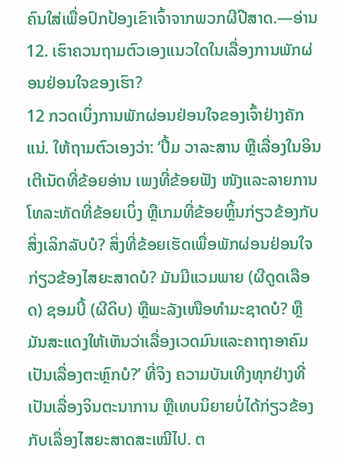ຄົນໃສ່ເພື່ອປົກປ້ອງເຂົາເຈົ້າຈາກພວກຜີປີສາດ.—ອ່ານ12. ເຮົາຄວນຖາມຕົວເອງແນວໃດໃນເລື່ອງການພັກຜ່ອນຢ່ອນໃຈຂອງເຮົາ?
12 ກວດເບິ່ງການພັກຜ່ອນຢ່ອນໃຈຂອງເຈົ້າຢ່າງຄັກແນ່. ໃຫ້ຖາມຕົວເອງວ່າ: ‘ປຶ້ມ ວາລະສານ ຫຼືເລື່ອງໃນອິນເຕີເນັດທີ່ຂ້ອຍອ່ານ ເພງທີ່ຂ້ອຍຟັງ ໜັງແລະລາຍການໂທລະທັດທີ່ຂ້ອຍເບິ່ງ ຫຼືເກມທີ່ຂ້ອຍຫຼິ້ນກ່ຽວຂ້ອງກັບສິ່ງເລິກລັບບໍ? ສິ່ງທີ່ຂ້ອຍເຮັດເພື່ອພັກຜ່ອນຢ່ອນໃຈກ່ຽວຂ້ອງໄສຍະສາດບໍ? ມັນມີແວມພາຍ (ຜີດູດເລືອດ) ຊອມບີ້ (ຜີດິບ) ຫຼືພະລັງເໜືອທຳມະຊາດບໍ? ຫຼືມັນສະແດງໃຫ້ເຫັນວ່າເລື່ອງເວດມົນແລະຄາຖາອາຄົມເປັນເລື່ອງຕະຫຼົກບໍ?’ ທີ່ຈິງ ຄວາມບັນເທີງທຸກຢ່າງທີ່ເປັນເລື່ອງຈິນຕະນາການ ຫຼືເທບນິຍາຍບໍ່ໄດ້ກ່ຽວຂ້ອງກັບເລື່ອງໄສຍະສາດສະເໝີໄປ. ຕ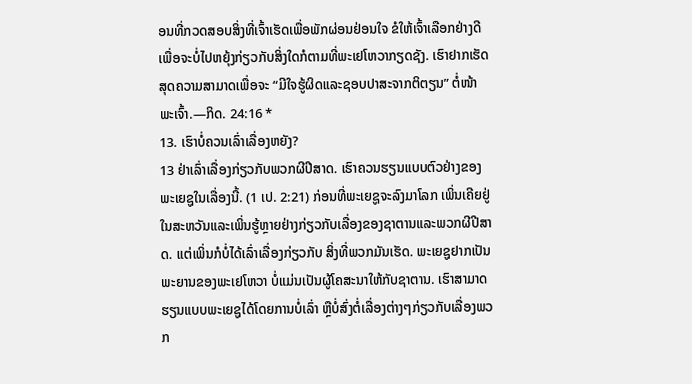ອນທີ່ກວດສອບສິ່ງທີ່ເຈົ້າເຮັດເພື່ອພັກຜ່ອນຢ່ອນໃຈ ຂໍໃຫ້ເຈົ້າເລືອກຢ່າງດີເພື່ອຈະບໍ່ໄປຫຍຸ້ງກ່ຽວກັບສິ່ງໃດກໍຕາມທີ່ພະເຢໂຫວາກຽດຊັງ. ເຮົາຢາກເຮັດສຸດຄວາມສາມາດເພື່ອຈະ “ມີໃຈຮູ້ຜິດແລະຊອບປາສະຈາກຕິຕຽນ” ຕໍ່ໜ້າພະເຈົ້າ.—ກິດ. 24:16 *
13. ເຮົາບໍ່ຄວນເລົ່າເລື່ອງຫຍັງ?
13 ຢ່າເລົ່າເລື່ອງກ່ຽວກັບພວກຜີປີສາດ. ເຮົາຄວນຮຽນແບບຕົວຢ່າງຂອງພະເຍຊູໃນເລື່ອງນີ້. (1 ເປ. 2:21) ກ່ອນທີ່ພະເຍຊູຈະລົງມາໂລກ ເພິ່ນເຄີຍຢູ່ໃນສະຫວັນແລະເພິ່ນຮູ້ຫຼາຍຢ່າງກ່ຽວກັບເລື່ອງຂອງຊາຕານແລະພວກຜີປີສາດ. ແຕ່ເພິ່ນກໍບໍ່ໄດ້ເລົ່າເລື່ອງກ່ຽວກັບ ສິ່ງທີ່ພວກມັນເຮັດ. ພະເຍຊູຢາກເປັນພະຍານຂອງພະເຢໂຫວາ ບໍ່ແມ່ນເປັນຜູ້ໂຄສະນາໃຫ້ກັບຊາຕານ. ເຮົາສາມາດຮຽນແບບພະເຍຊູໄດ້ໂດຍການບໍ່ເລົ່າ ຫຼືບໍ່ສົ່ງຕໍ່ເລື່ອງຕ່າງໆກ່ຽວກັບເລື່ອງພວກ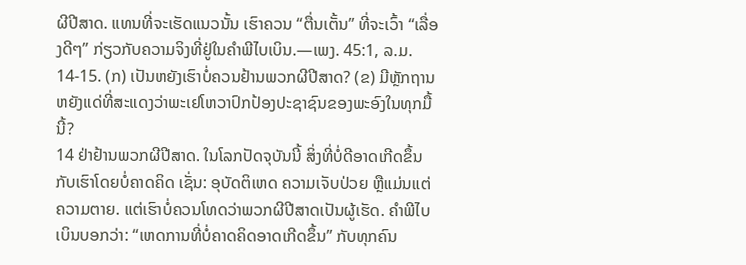ຜີປີສາດ. ແທນທີ່ຈະເຮັດແນວນັ້ນ ເຮົາຄວນ “ຕື່ນເຕັ້ນ” ທີ່ຈະເວົ້າ “ເລື່ອງດີໆ” ກ່ຽວກັບຄວາມຈິງທີ່ຢູ່ໃນຄຳພີໄບເບິນ.—ເພງ. 45:1, ລ.ມ.
14-15. (ກ) ເປັນຫຍັງເຮົາບໍ່ຄວນຢ້ານພວກຜີປີສາດ? (ຂ) ມີຫຼັກຖານຫຍັງແດ່ທີ່ສະແດງວ່າພະເຢໂຫວາປົກປ້ອງປະຊາຊົນຂອງພະອົງໃນທຸກມື້ນີ້?
14 ຢ່າຢ້ານພວກຜີປີສາດ. ໃນໂລກປັດຈຸບັນນີ້ ສິ່ງທີ່ບໍ່ດີອາດເກີດຂຶ້ນກັບເຮົາໂດຍບໍ່ຄາດຄິດ ເຊັ່ນ: ອຸບັດຕິເຫດ ຄວາມເຈັບປ່ວຍ ຫຼືແມ່ນແຕ່ຄວາມຕາຍ. ແຕ່ເຮົາບໍ່ຄວນໂທດວ່າພວກຜີປີສາດເປັນຜູ້ເຮັດ. ຄຳພີໄບເບິນບອກວ່າ: “ເຫດການທີ່ບໍ່ຄາດຄິດອາດເກີດຂຶ້ນ” ກັບທຸກຄົນ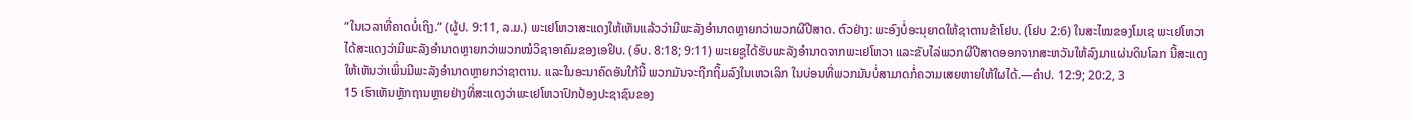“ໃນເວລາທີ່ຄາດບໍ່ເຖິງ.” (ຜູ້ປ. 9:11, ລ.ມ.) ພະເຢໂຫວາສະແດງໃຫ້ເຫັນແລ້ວວ່າມີພະລັງອຳນາດຫຼາຍກວ່າພວກຜີປີສາດ. ຕົວຢ່າງ: ພະອົງບໍ່ອະນຸຍາດໃຫ້ຊາຕານຂ້າໂຢບ. (ໂຢບ 2:6) ໃນສະໄໝຂອງໂມເຊ ພະເຢໂຫວາໄດ້ສະແດງວ່າມີພະລັງອຳນາດຫຼາຍກວ່າພວກໝໍວິຊາອາຄົມຂອງເອຢິບ. (ອົບ. 8:18; 9:11) ພະເຍຊູໄດ້ຮັບພະລັງອຳນາດຈາກພະເຢໂຫວາ ແລະຂັບໄລ່ພວກຜີປີສາດອອກຈາກສະຫວັນໃຫ້ລົງມາແຜ່ນດິນໂລກ ນີ້ສະແດງໃຫ້ເຫັນວ່າເພິ່ນມີພະລັງອຳນາດຫຼາຍກວ່າຊາຕານ. ແລະໃນອະນາຄົດອັນໃກ້ນີ້ ພວກມັນຈະຖືກຖິ້ມລົງໃນເຫວເລິກ ໃນບ່ອນທີ່ພວກມັນບໍ່ສາມາດກໍ່ຄວາມເສຍຫາຍໃຫ້ໃຜໄດ້.—ຄຳປ. 12:9; 20:2, 3
15 ເຮົາເຫັນຫຼັກຖານຫຼາຍຢ່າງທີ່ສະແດງວ່າພະເຢໂຫວາປົກປ້ອງປະຊາຊົນຂອງ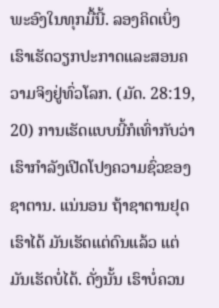ພະອົງໃນທຸກມື້ນີ້. ລອງຄິດເບິ່ງ ເຮົາເຮັດວຽກປະກາດແລະສອນຄວາມຈິງຢູ່ທົ່ວໂລກ. (ມັດ. 28:19, 20) ການເຮັດແບບນີ້ກໍເທົ່າກັບວ່າເຮົາກຳລັງເປີດໂປງຄວາມຊົ່ວຂອງຊາຕານ. ແນ່ນອນ ຖ້າຊາຕານຢຸດເຮົາໄດ້ ມັນເຮັດແຕ່ດົນແລ້ວ ແຕ່ມັນເຮັດບໍ່ໄດ້. ດັ່ງນັ້ນ ເຮົາບໍ່ຄວນ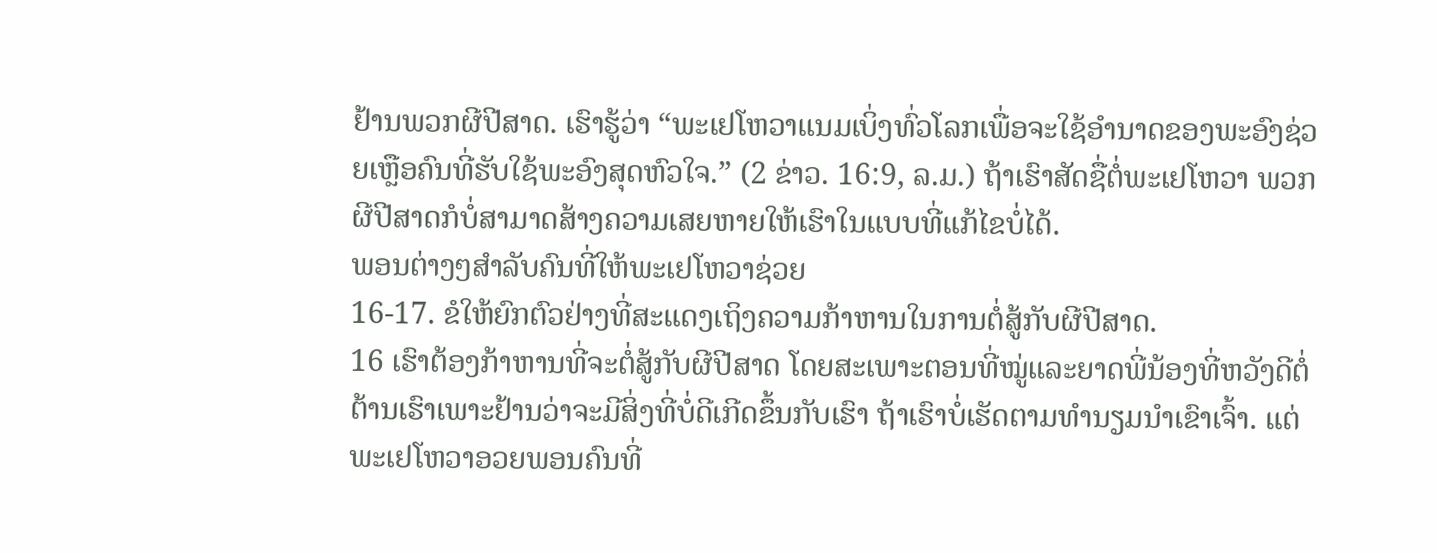ຢ້ານພວກຜີປີສາດ. ເຮົາຮູ້ວ່າ “ພະເຢໂຫວາແນມເບິ່ງທົ່ວໂລກເພື່ອຈະໃຊ້ອຳນາດຂອງພະອົງຊ່ວຍເຫຼືອຄົນທີ່ຮັບໃຊ້ພະອົງສຸດຫົວໃຈ.” (2 ຂ່າວ. 16:9, ລ.ມ.) ຖ້າເຮົາສັດຊື່ຕໍ່ພະເຢໂຫວາ ພວກຜີປີສາດກໍບໍ່ສາມາດສ້າງຄວາມເສຍຫາຍໃຫ້ເຮົາໃນແບບທີ່ແກ້ໄຂບໍ່ໄດ້.
ພອນຕ່າງໆສຳລັບຄົນທີ່ໃຫ້ພະເຢໂຫວາຊ່ວຍ
16-17. ຂໍໃຫ້ຍົກຕົວຢ່າງທີ່ສະແດງເຖິງຄວາມກ້າຫານໃນການຕໍ່ສູ້ກັບຜີປີສາດ.
16 ເຮົາຕ້ອງກ້າຫານທີ່ຈະຕໍ່ສູ້ກັບຜີປີສາດ ໂດຍສະເພາະຕອນທີ່ໝູ່ແລະຍາດພີ່ນ້ອງທີ່ຫວັງດີຕໍ່ຕ້ານເຮົາເພາະຢ້ານວ່າຈະມີສິ່ງທີ່ບໍ່ດີເກີດຂຶ້ນກັບເຮົາ ຖ້າເຮົາບໍ່ເຮັດຕາມທຳນຽມນຳເຂົາເຈົ້າ. ແຕ່ພະເຢໂຫວາອວຍພອນຄົນທີ່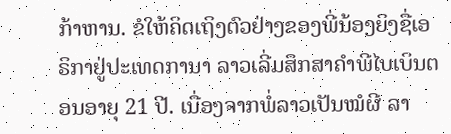ກ້າຫານ. ຂໍໃຫ້ຄິດເຖິງຕົວຢ່າງຂອງພີ່ນ້ອງຍິງຊື່ເອຣິກາຢູ່ປະເທດການາ ລາວເລີ່ມສຶກສາຄຳພີໄບເບິນຕອນອາຍຸ 21 ປີ. ເນື່ອງຈາກພໍ່ລາວເປັນໝໍຜີ ລາ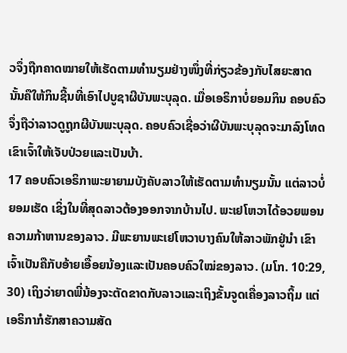ວຈຶ່ງຖືກຄາດໝາຍໃຫ້ເຮັດຕາມທຳນຽມຢ່າງໜຶ່ງທີ່ກ່ຽວຂ້ອງກັບໄສຍະສາດ ນັ້ນຄືໃຫ້ກິນຊີ້ນທີ່ເອົາໄປບູຊາຜີບັນພະບຸລຸດ. ເມື່ອເອຣິກາບໍ່ຍອມກິນ ຄອບຄົວຈຶ່ງຖືວ່າລາວດູຖູກຜີບັນພະບຸລຸດ. ຄອບຄົວເຊື່ອວ່າຜີບັນພະບຸລຸດຈະມາລົງໂທດເຂົາເຈົ້າໃຫ້ເຈັບປ່ວຍແລະເປັນບ້າ.
17 ຄອບຄົວເອຣິກາພະຍາຍາມບັງຄັບລາວໃຫ້ເຮັດຕາມທຳນຽມນັ້ນ ແຕ່ລາວບໍ່ຍອມເຮັດ ເຊິ່ງໃນທີ່ສຸດລາວຕ້ອງອອກຈາກບ້ານໄປ. ພະເຢໂຫວາໄດ້ອວຍພອນຄວາມກ້າຫານຂອງລາວ. ມີພະຍານພະເຢໂຫວາບາງຄົນໃຫ້ລາວພັກຢູ່ນຳ ເຂົາເຈົ້າເປັນຄືກັບອ້າຍເອື້ອຍນ້ອງແລະເປັນຄອບຄົວໃໝ່ຂອງລາວ. (ມໂກ. 10:29, 30) ເຖິງວ່າຍາດພີ່ນ້ອງຈະຕັດຂາດກັບລາວແລະເຖິງຂັ້ນຈູດເຄື່ອງລາວຖິ້ມ ແຕ່ເອຣິກາກໍຮັກສາຄວາມສັດ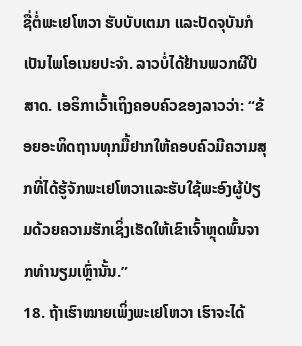ຊື່ຕໍ່ພະເຢໂຫວາ ຮັບບັບເຕມາ ແລະປັດຈຸບັນກໍເປັນໄພໂອເນຍປະຈຳ. ລາວບໍ່ໄດ້ຢ້ານພວກຜີປີສາດ. ເອຣິກາເວົ້າເຖິງຄອບຄົວຂອງລາວວ່າ: “ຂ້ອຍອະທິດຖານທຸກມື້ຢາກໃຫ້ຄອບຄົວມີຄວາມສຸກທີ່ໄດ້ຮູ້ຈັກພະເຢໂຫວາແລະຮັບໃຊ້ພະອົງຜູ້ປ່ຽມດ້ວຍຄວາມຮັກເຊິ່ງເຮັດໃຫ້ເຂົາເຈົ້າຫຼຸດພົ້ນຈາກທຳນຽມເຫຼົ່ານັ້ນ.”
18. ຖ້າເຮົາໝາຍເພິ່ງພະເຢໂຫວາ ເຮົາຈະໄດ້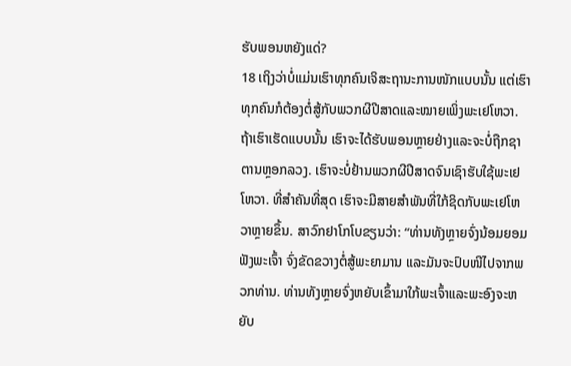ຮັບພອນຫຍັງແດ່?
18 ເຖິງວ່າບໍ່ແມ່ນເຮົາທຸກຄົນເຈິສະຖານະການໜັກແບບນັ້ນ ແຕ່ເຮົາທຸກຄົນກໍຕ້ອງຕໍ່ສູ້ກັບພວກຜີປີສາດແລະໝາຍເພິ່ງພະເຢໂຫວາ. ຖ້າເຮົາເຮັດແບບນັ້ນ ເຮົາຈະໄດ້ຮັບພອນຫຼາຍຢ່າງແລະຈະບໍ່ຖືກຊາຕານຫຼອກລວງ. ເຮົາຈະບໍ່ຢ້ານພວກຜີປີສາດຈົນເຊົາຮັບໃຊ້ພະເຢໂຫວາ. ທີ່ສຳຄັນທີ່ສຸດ ເຮົາຈະມີສາຍສຳພັນທີ່ໃກ້ຊິດກັບພະເຢໂຫວາຫຼາຍຂຶ້ນ. ສາວົກຢາໂກໂບຂຽນວ່າ: “ທ່ານທັງຫຼາຍຈົ່ງນ້ອມຍອມຟັງພະເຈົ້າ ຈົ່ງຂັດຂວາງຕໍ່ສູ້ພະຍາມານ ແລະມັນຈະປົບໜີໄປຈາກພວກທ່ານ. ທ່ານທັງຫຼາຍຈົ່ງຫຍັບເຂົ້າມາໃກ້ພະເຈົ້າແລະພະອົງຈະຫຍັບ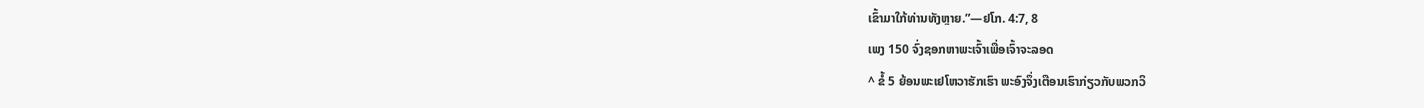ເຂົ້າມາໃກ້ທ່ານທັງຫຼາຍ.”—ຢໂກ. 4:7, 8
ເພງ 150 ຈົ່ງຊອກຫາພະເຈົ້າເພື່ອເຈົ້າຈະລອດ
^ ຂໍ້ 5 ຍ້ອນພະເຢໂຫວາຮັກເຮົາ ພະອົງຈຶ່ງເຕືອນເຮົາກ່ຽວກັບພວກວິ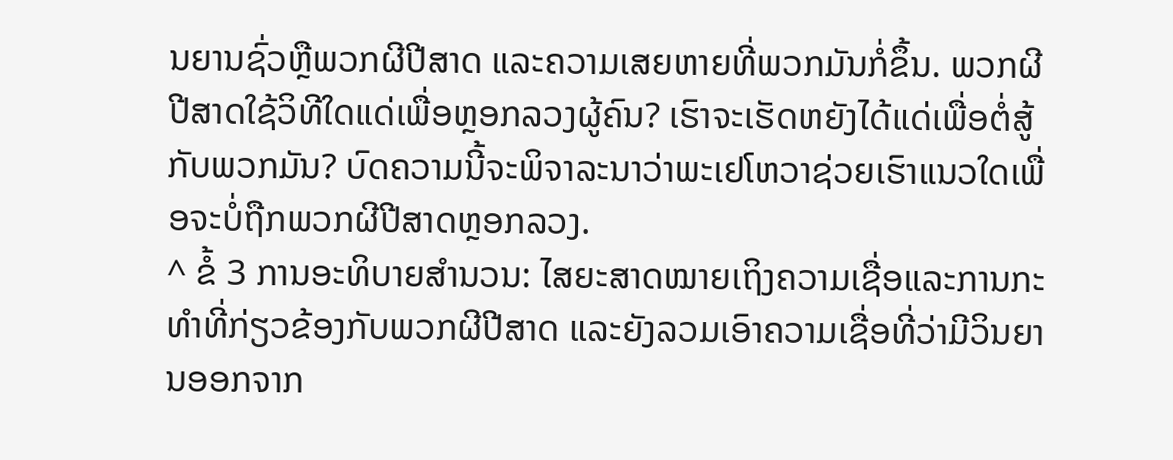ນຍານຊົ່ວຫຼືພວກຜີປີສາດ ແລະຄວາມເສຍຫາຍທີ່ພວກມັນກໍ່ຂຶ້ນ. ພວກຜີປີສາດໃຊ້ວິທີໃດແດ່ເພື່ອຫຼອກລວງຜູ້ຄົນ? ເຮົາຈະເຮັດຫຍັງໄດ້ແດ່ເພື່ອຕໍ່ສູ້ກັບພວກມັນ? ບົດຄວາມນີ້ຈະພິຈາລະນາວ່າພະເຢໂຫວາຊ່ວຍເຮົາແນວໃດເພື່ອຈະບໍ່ຖືກພວກຜີປີສາດຫຼອກລວງ.
^ ຂໍ້ 3 ການອະທິບາຍສຳນວນ: ໄສຍະສາດໝາຍເຖິງຄວາມເຊື່ອແລະການກະທຳທີ່ກ່ຽວຂ້ອງກັບພວກຜີປີສາດ ແລະຍັງລວມເອົາຄວາມເຊື່ອທີ່ວ່າມີວິນຍານອອກຈາກ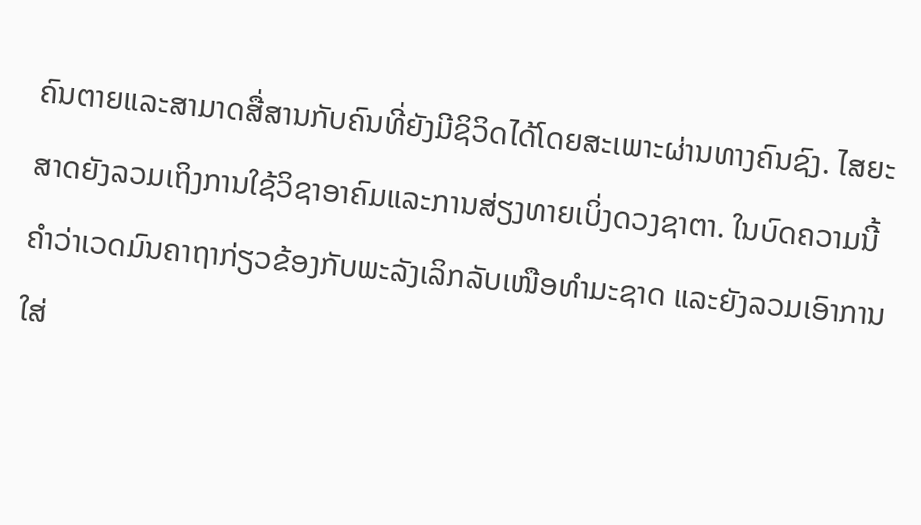ຄົນຕາຍແລະສາມາດສື່ສານກັບຄົນທີ່ຍັງມີຊິວິດໄດ້ໂດຍສະເພາະຜ່ານທາງຄົນຊົງ. ໄສຍະສາດຍັງລວມເຖິງການໃຊ້ວິຊາອາຄົມແລະການສ່ຽງທາຍເບິ່ງດວງຊາຕາ. ໃນບົດຄວາມນີ້ຄຳວ່າເວດມົນຄາຖາກ່ຽວຂ້ອງກັບພະລັງເລິກລັບເໜືອທຳມະຊາດ ແລະຍັງລວມເອົາການໃສ່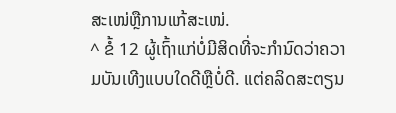ສະເໜ່ຫຼືການແກ້ສະເໜ່.
^ ຂໍ້ 12 ຜູ້ເຖົ້າແກ່ບໍ່ມີສິດທີ່ຈະກຳນົດວ່າຄວາມບັນເທີງແບບໃດດີຫຼືບໍ່ດີ. ແຕ່ຄລິດສະຕຽນ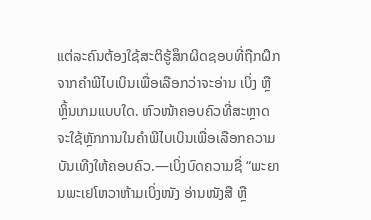ແຕ່ລະຄົນຕ້ອງໃຊ້ສະຕິຮູ້ສຶກຜິດຊອບທີ່ຖືກຝຶກຈາກຄຳພີໄບເບິນເພື່ອເລືອກວ່າຈະອ່ານ ເບິ່ງ ຫຼືຫຼິ້ນເກມແບບໃດ. ຫົວໜ້າຄອບຄົວທີ່ສະຫຼາດຈະໃຊ້ຫຼັກການໃນຄຳພີໄບເບິນເພື່ອເລືອກຄວາມບັນເທີງໃຫ້ຄອບຄົວ.—ເບິ່ງບົດຄວາມຊື່ “ພະຍານພະເຢໂຫວາຫ້າມເບິ່ງໜັງ ອ່ານໜັງສື ຫຼື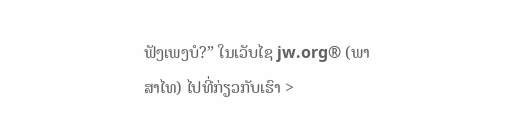ຟັງເພງບໍ?” ໃນເວັບໄຊ jw.org® (ພາສາໄທ) ໄປທີ່ກ່ຽວກັບເຮົາ >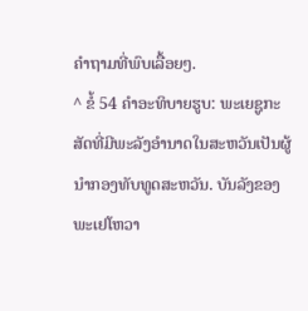ຄຳຖາມທີ່ພົບເລື້ອຍໆ.
^ ຂໍ້ 54 ຄຳອະທິບາຍຮູບ: ພະເຍຊູກະສັດທີ່ມີພະລັງອຳນາດໃນສະຫວັນເປັນຜູ້ນຳກອງທັບທູດສະຫວັນ. ບັນລັງຂອງພະເຢໂຫວາ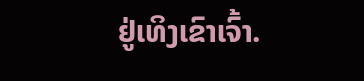ຢູ່ເທິງເຂົາເຈົ້າ.